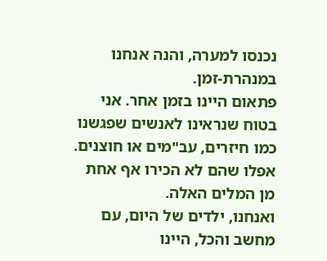נכנסו למערה, והנה אנחנו במנהרת-זמן.
פתאום היינו בזמן אחר. אני בטוח שנראינו לאנשים שפגשנו כמו חיזרים, עב"מים או חוצנים.
אפלו שהם לא הכירו אף אחת מן המלים האלה.
ואנחנו, ילדים של היום, עם מחשב והכל, היינו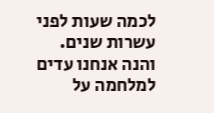לכמה שעות לפני עשרות שנים.
והנה אנחנו עדים למלחמה על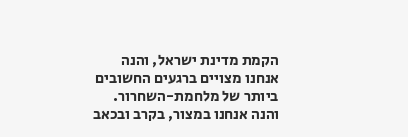הקמת מדינת ישראל, והנה אנחנו מצויים ברגעים החשובים ביותר של מלחמת-השחרור. והנה אנחנו במצור, בקרב ובכאב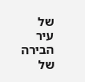של עיר הבירה של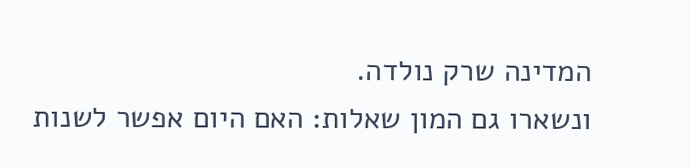המדינה שרק נולדה.
ונשארו גם המון שאלות: האם היום אפשר לשנות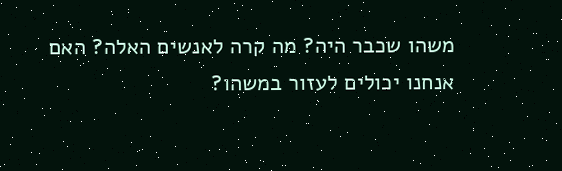משהו שכבר היה? מה קרה לאנשים האלה? האם אנחנו יכולים לעזור במשהו?